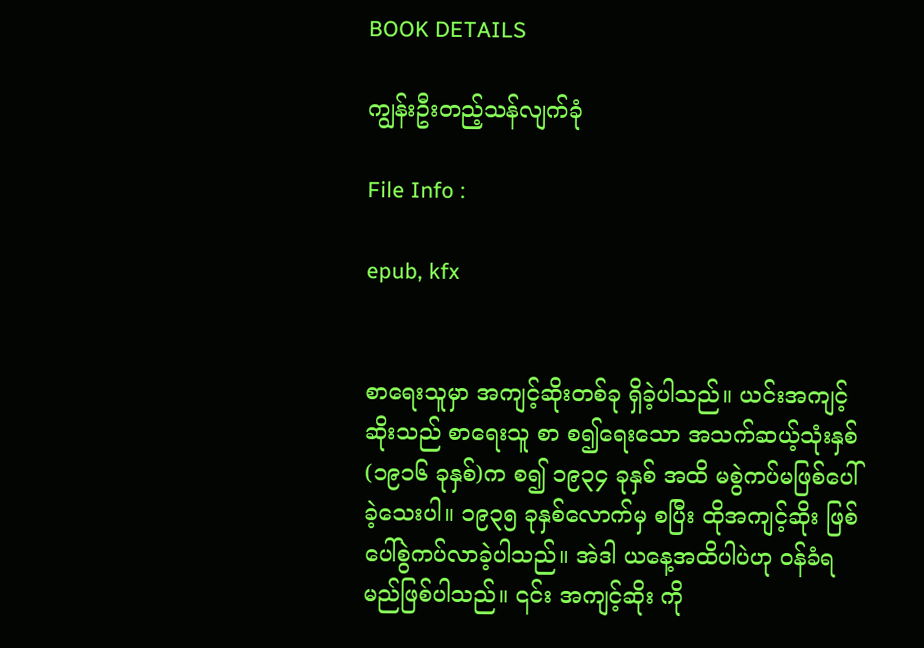BOOK DETAILS

ကျွန်းဦးတည့်သန်လျက်ခုံ

File Info :

epub, kfx


စာရေးသူမှာ အကျင့်ဆိုးတစ်ခု ရှိခဲ့ပါသည်။ ယင်းအကျင့်ဆိုးသည် စာရေးသူ စာ စ၍ရေးသော အသက်ဆယ့်သုံးနှစ် (၁၉၁၆ ခုနှစ်)က စ၍ ၁၉၃၄ ခုနှစ် အထိ မစွဲကပ်မဖြစ်ပေါ်ခဲ့သေးပါ။ ၁၉၃၅ ခုနှစ်လောက်မှ စပြီး ထိုအကျင့်ဆိုး ဖြစ်ပေါ်စွဲကပ်လာခဲ့ပါသည်။ အဲဒါ ယနေ့အထိပါပဲဟု ဝန်ခံရမည်ဖြစ်ပါသည်။ ၎င်း အကျင့်ဆိုး ကို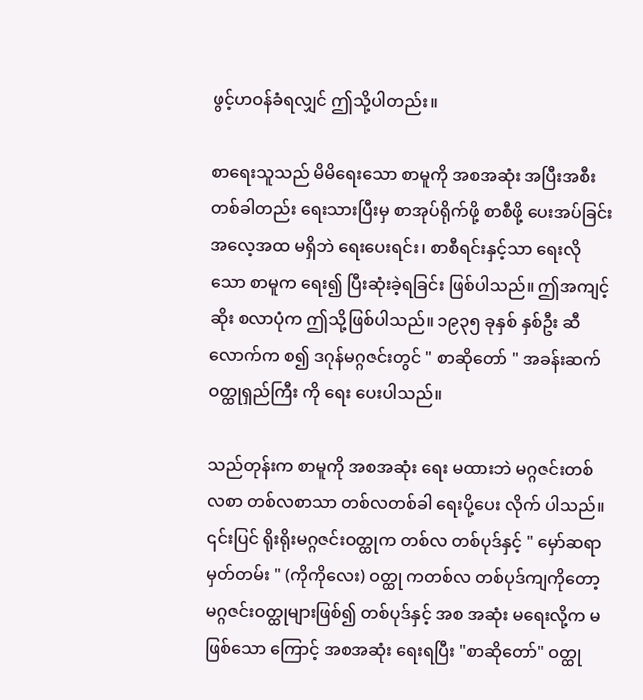ဖွင့်ဟဝန်ခံရလျှင် ဤသို့ပါတည်း။

စာရေးသူသည် မိမိရေးသော စာမူကို အစအဆုံး အပြီးအစီး တစ်ခါတည်း ရေးသားပြီးမှ စာအုပ်ရိုက်ဖို့ စာစီဖို့ ပေးအပ်ခြင်း အလေ့အထ မရှိဘဲ ရေးပေးရင်း၊ စာစီရင်းနှင့်သာ ရေးလိုသော စာမူက ရေး၍ ပြီးဆုံးခဲ့ရခြင်း ဖြစ်ပါသည်။ ဤအကျင့်ဆိုး စလာပုံက ဤသို့ဖြစ်ပါသည်။ ၁၉၃၅ ခုနှစ် နှစ်ဦး ဆီ လောက်က စ၍ ဒဂုန်မဂ္ဂဇင်းတွင် " စာဆိုတော် " အခန်းဆက် ဝတ္ထုရှည်ကြီး ကို ရေး ပေးပါသည်။

သည်တုန်းက စာမူကို အစအဆုံး ရေး မထားဘဲ မဂ္ဂဇင်းတစ်လစာ တစ်လစာသာ တစ်လတစ်ခါ ရေးပို့ပေး လိုက် ပါသည်။ ၎င်းပြင် ရိုးရိုးမဂ္ဂဇင်းဝတ္ထုက တစ်လ တစ်ပုဒ်နှင့် " မှော်ဆရာ မှတ်တမ်း " (ကိုကိုလေး) ဝတ္ထု ကတစ်လ တစ်ပုဒ်ကျကိုတော့ မဂ္ဂဇင်းဝတ္ထုများဖြစ်၍ တစ်ပုဒ်နှင့် အစ အဆုံး မရေးလို့က မဖြစ်သော ကြောင့် အစအဆုံး ရေးရပြီး "စာဆိုတော်" ဝတ္ထု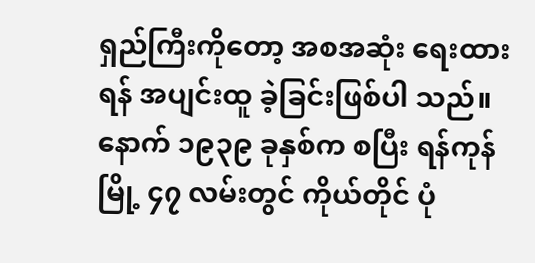ရှည်ကြီးကိုတော့ အစအဆုံး ရေးထားရန် အပျင်းထူ ခဲ့ခြင်းဖြစ်ပါ သည်။ နောက် ၁၉၃၉ ခုနှစ်က စပြီး ရန်ကုန်မြို့ ၄၇ လမ်းတွင် ကိုယ်တိုင် ပုံ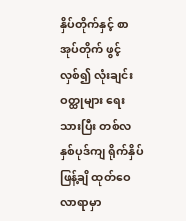နှိပ်တိုက်နှင့် စာအုပ်တိုက် ဖွင့်လှစ်၍ လုံးချင်း ဝတ္ထုများ ရေးသားပြီး တစ်လ နှစ်ပုဒ်ကျ ရိုက်နှိပ်ဖြန့်ချိ ထုတ်ဝေလာရာမှာ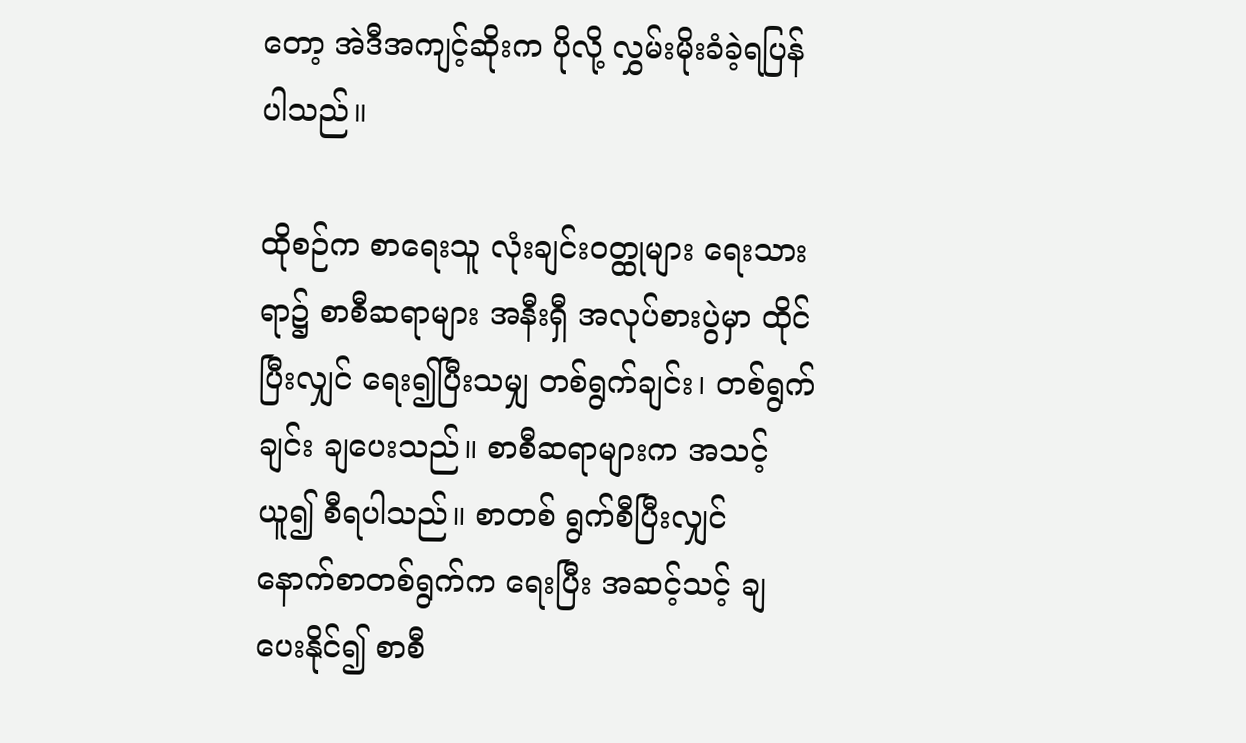တော့ အဲဒီအကျင့်ဆိုးက ပိုလို့ လွှမ်းမိုးခံခဲ့ရပြန်ပါသည်။

ထိုစဉ်က စာရေးသူ လုံးချင်းဝတ္ထုများ ရေးသားရာ၌ စာစီဆရာများ အနီးရှီ အလုပ်စားပွဲမှာ ထိုင်ပြီးလျှင် ရေး၍ပြီးသမျှ တစ်ရွက်ချင်း၊ တစ်ရွက်ချင်း ချပေးသည်။ စာစီဆရာများက အသင့်ယူ၍ စီရပါသည်။ စာတစ် ရွက်စီပြီးလျှင် နောက်စာတစ်ရွက်က ရေးပြီး အဆင့်သင့် ချပေးနိုင်၍ စာစီ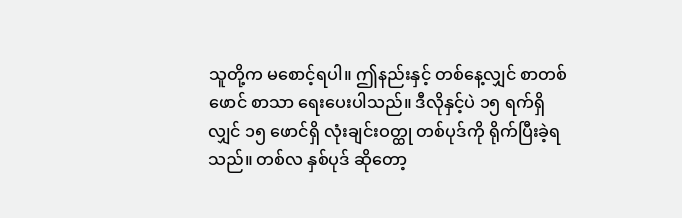သူတို့က မစောင့်ရပါ။ ဤနည်းနှင့် တစ်နေ့လျှင် စာတစ်ဖောင် စာသာ ရေးပေးပါသည်။ ဒီလိုနှင့်ပဲ ၁၅ ရက်ရှိလျှင် ၁၅ ဖောင်ရှိ လုံးချင်းဝတ္ထု တစ်ပုဒ်ကို ရိုက်ပြီးခဲ့ရသည်။ တစ်လ နှစ်ပုဒ် ဆိုတော့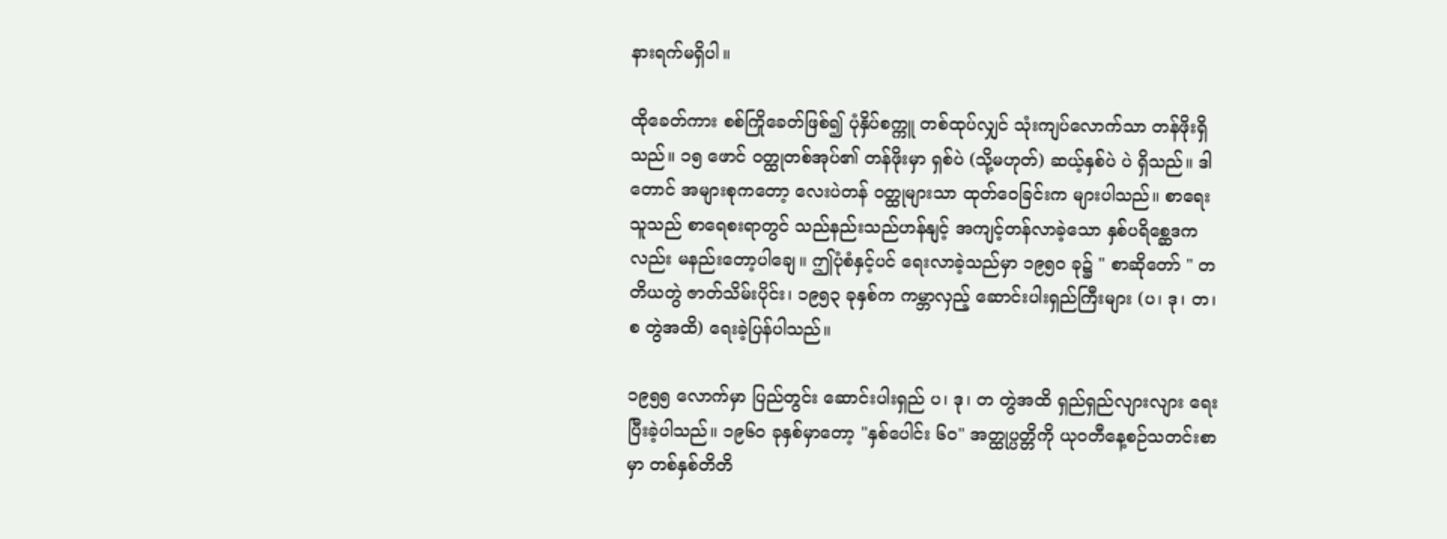နားရက်မရှိပါ။

ထိုခေတ်ကား စစ်ကြိုခေတ်ဖြစ်၍ ပုံနှိပ်စက္ကူ တစ်ထုပ်လျှင် သုံးကျပ်လောက်သာ တန်ဖိုးရှိသည်။ ၁၅ ဖောင် ဝတ္ထုတစ်အုပ်၏ တန်ဖိုးမှာ ရှစ်ပဲ (သို့မဟုတ်) ဆယ့်နှစ်ပဲ ပဲ ရှိသည်။ ဒါတောင် အများစုကတော့ လေးပဲတန် ဝတ္ထုများသာ ထုတ်ဝေခြင်းက များပါသည်။ စာရေးသူသည် စာရေစးရာတွင် သည်နည်းသည်ဟန်နျင့် အကျင့်တန်လာခဲ့သော နှစ်ပရိစ္ဆေဒကလည်း မနည်းတော့ပါချေ။ ဤပုံစံနှင့်ပင် ရေးလာခဲ့သည်မှာ ၁၉၅၀ ခု၌ " စာဆိုတော် " တတိယတွဲ ဇာတ်သိမ်းပိုင်း၊ ၁၉၅၃ ခုနှစ်က ကမ္ဘာလှည့် ဆောင်းပါးရှည်ကြီးများ (ပ၊ ဒု၊ တ၊ စ တွဲအထိ) ရေးခဲ့ပြန်ပါသည်။

၁၉၅၅ လောက်မှာ ပြည်တွင်း ဆောင်းပါးရှည် ပ၊ ဒု၊ တ တွဲအထိ ရှည်ရှည်လျားလျား ရေးပြီးခဲ့ပါသည်။ ၁၉၆၀ ခုနှစ်မှာတော့ "နှစ်ပေါင်း ၆၀" အတ္ထုပ္ပတ္တိကို ယုဝတီနေ့စဉ်သတင်းစာမှာ တစ်နှစ်တိတိ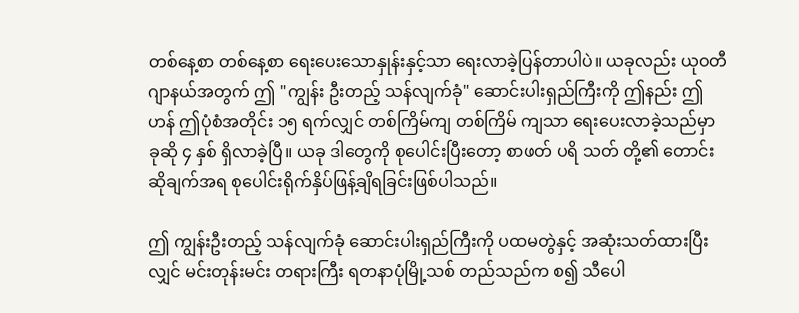တစ်နေ့စာ တစ်နေ့စာ ရေးပေးသောနှုန်းနှင့်သာ ရေးလာခဲ့ပြန်တာပါပဲ။ ယခုလည်း ယုဝတီ ဂျာနယ်အတွက် ဤ "ကျွန်း ဦးတည့် သန်လျက်ခုံ" ဆောင်းပါးရှည်ကြီးကို ဤနည်း ဤဟန် ဤပုံစံအတိုင်း ၁၅ ရက်လျှင် တစ်ကြိမ်ကျ တစ်ကြိမ် ကျသာ ရေးပေးလာခဲ့သည်မှာ ခုဆို ၄ နှစ် ရှိလာခဲ့ပြီ။ ယခု ဒါတွေကို စုပေါင်းပြီးတော့ စာဖတ် ပရိ သတ် တို့၏ တောင်းဆိုချက်အရ စုပေါင်းရိုက်နှိပ်ဖြန့်ချိရခြင်းဖြစ်ပါသည်။

ဤ ကျွန်းဦးတည့် သန်လျက်ခုံ ဆောင်းပါးရှည်ကြီးကို ပထမတွဲနှင့် အဆုံးသတ်ထားပြီးလျှင် မင်းတုန်းမင်း တရားကြီး ရတနာပုံမြို့သစ် တည်သည်က စ၍ သီပေါ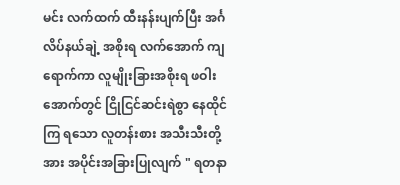မင်း လက်ထက် ထီးနန်းပျက်ပြီး အင်္ဂလိပ်နယ်ချဲ့ အစိုးရ လက်အောက် ကျရောက်ကာ လူမျိုးခြားအစိုးရ ဖဝါးအောက်တွင် ငြိုငြင်ဆင်းရဲစွာ နေထိုင်ကြ ရသော လူတန်းစား အသီးသီးတို့အား အပိုင်းအခြားပြုလျက် " ရတနာ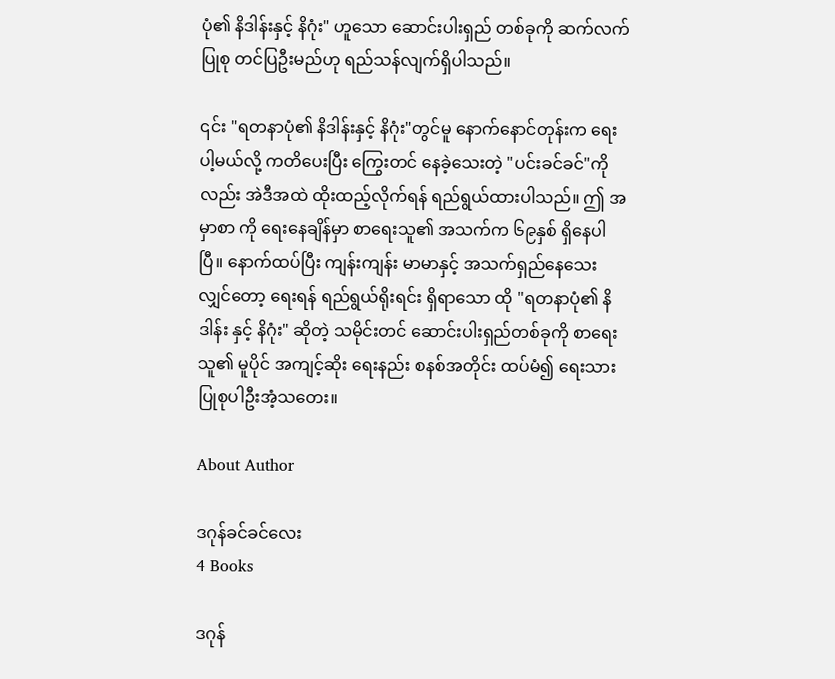ပုံ၏ နိဒါန်းနှင့် နိဂုံး" ဟူသော ဆောင်းပါးရှည် တစ်ခုကို ဆက်လက်ပြုစု တင်ပြဦးမည်ဟု ရည်သန်လျက်ရှိပါသည်။

၎င်း "ရတနာပုံ၏ နိဒါန်းနှင့် နိဂုံး"တွင်မူ နောက်နောင်တုန်းက ရေးပါ့မယ်လို့ ကတိပေးပြီး ကြွေးတင် နေခဲ့သေးတဲ့ "ပင်းခင်ခင်"ကိုလည်း အဲဒီအထဲ ထိုးထည့်လိုက်ရန် ရည်ရွယ်ထားပါသည်။ ဤ အမှာစာ ကို ရေးနေချိန်မှာ စာရေးသူ၏ အသက်က ၆၉နှစ် ရှိနေပါပြီ။ နောက်ထပ်ပြီး ကျန်းကျန်း မာမာနှင့် အသက်ရှည်နေသေးလျှင်တော့ ရေးရန် ရည်ရွယ်ရိုးရင်း ရှိရာသော ထို "ရတနာပုံ၏ နိဒါန်း နှင့် နိဂုံး" ဆိုတဲ့ သမိုင်းတင် ဆောင်းပါးရှည်တစ်ခုကို စာရေးသူ၏ မူပိုင် အကျင့်ဆိုး ရေးနည်း စနစ်အတိုင်း ထပ်မံ၍ ရေးသား ပြုစုပါဦးအံ့သတေး။

About Author

ဒဂုန်ခင်ခင်လေး
4 Books

ဒဂုန်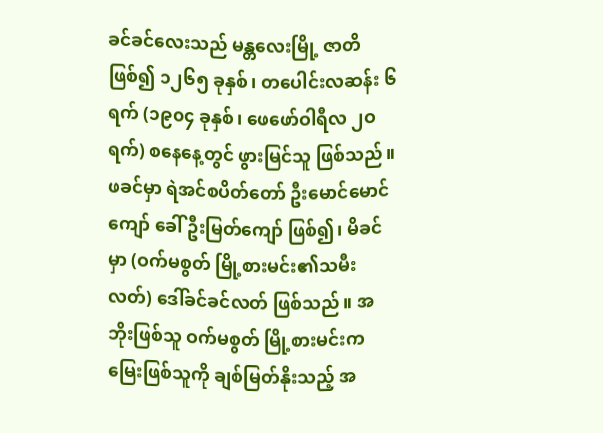ခင်ခင်လေးသည် မန္တလေးမြို့ ဇာတိဖြစ်၍ ၁၂၆၅ ခုနှစ်၊ တပေါင်းလဆန်း ၆ ရက် (၁၉၀၄ ခုနှစ်၊ ဖေဖော်ဝါရီလ ၂ဝ ရက်) စနေနေ့တွင် ဖွားမြင်သူ ဖြစ်သည်။ ဖခင်မှာ ရဲအင်စပိတ်တော် ဦးမောင်မောင်ကျော် ခေါ် ဦးမြတ်ကျော် ဖြစ်၍၊ မိခင်မှာ (ဝက်မစွတ် မြို့စားမင်း၏သမီးလတ်) ဒေါ်ခင်ခင်လတ် ဖြစ်သည်။ အဘိုးဖြစ်သူ ဝက်မစွတ် မြို့စားမင်းက မြေးဖြစ်သူကို ချစ်မြတ်နိုးသည့် အ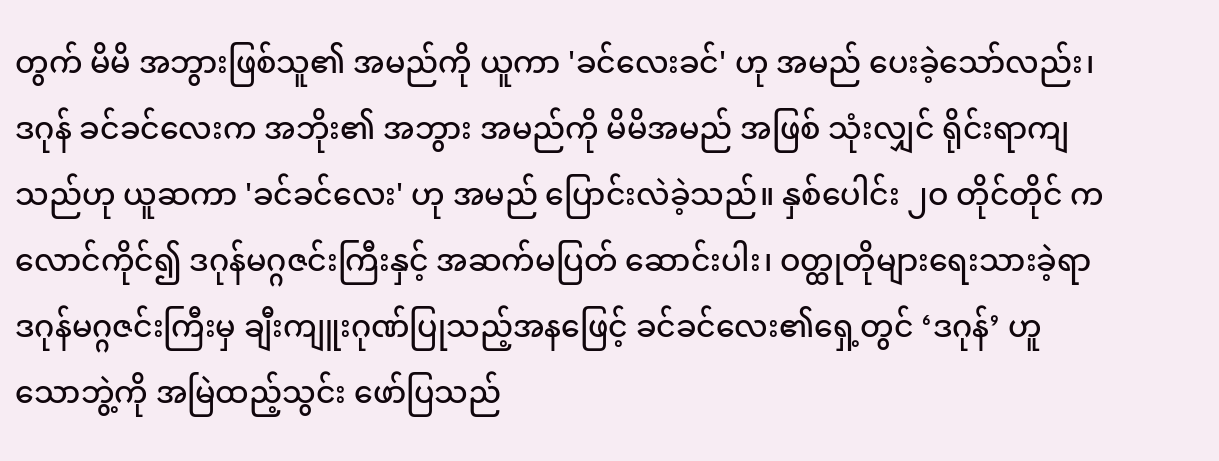တွက် မိမိ အဘွားဖြစ်သူ၏ အမည်ကို ယူကာ 'ခင်လေးခင်' ဟု အမည် ပေးခဲ့သော်လည်း၊ ဒဂုန် ခင်ခင်လေးက အဘိုး၏ အဘွား အမည်ကို မိမိအမည် အဖြစ် သုံးလျှင် ရိုင်းရာကျသည်ဟု ယူဆကာ 'ခင်ခင်လေး' ဟု အမည် ပြောင်းလဲခဲ့သည်။ နှစ်ပေါင်း ၂ဝ တိုင်တိုင် ကလောင်ကိုင်၍ ဒဂုန်မဂ္ဂဇင်းကြီးနှင့် အဆက်မပြတ် ဆောင်းပါး၊ ဝတ္ထုတိုများရေးသားခဲ့ရာ ဒဂုန်မဂ္ဂဇင်းကြီးမှ ချီးကျူးဂုဏ်ပြုသည့်အနဖြေင့် ခင်ခင်လေး၏ရှေ့တွင် ‘ဒဂုန်’ ဟူ သောဘွဲ့ကို အမြဲထည့်သွင်း ဖော်ပြသည်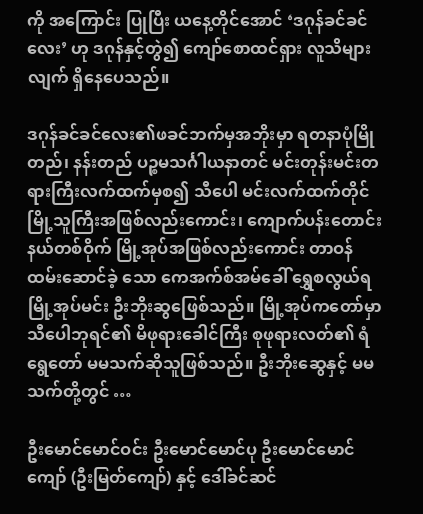ကို အကြောင်း ပြုပြီး ယနေ့တိုင်အောင် ‘ဒဂုန်ခင်ခင်လေး’ ဟု ဒဂုန်နှင့်တွဲ၍ ကျော်စောထင်ရှား လူသိများလျက် ရှိနေပေသည်။

ဒဂုန်ခင်ခင်လေး၏ဖခင်ဘက်မှအဘိုးမှာ ရတနာပုံမြိုတည်၊ နန်းတည် ပဉ္စမသင်္ဂါယနာတင် မင်းတုန်းမင်းတရားကြီးလက်ထက်မှစ၍ သီပေါ မင်းလက်ထက်တိုင် မြို့သူကြီးအဖြစ်လည်းကောင်း၊ ကျောက်ပန်းတောင်းနယ်တစ်ဝိုက် မြို့အုပ်အဖြစ်လည်းကောင်း တာဝန်ထမ်းဆောင်ခဲ့ သော ကေအက်စ်အမ်ခေါ် ရွှေစလွယ်ရမြို့အုပ်မင်း ဦးဘိုးဆွဖြေစ်သည်။ မြို့အုပ်ကတော်မှာ သီပေါဘုရင်၏ မိဖုရားခေါင်ကြီး စုဖုရားလတ်၏ ရံရွေတော် မမသက်ဆိုသူဖြစ်သည်။ ဦးဘိုးဆွေနှင့် မမသက်တို့တွင် …

ဦးမောင်မောင်ဝင်း ဦးမောင်မောင်ပု ဦးမောင်မောင်ကျော် (ဦးမြတ်ကျော်) နှင့် ဒေါ်ခင်ဆင်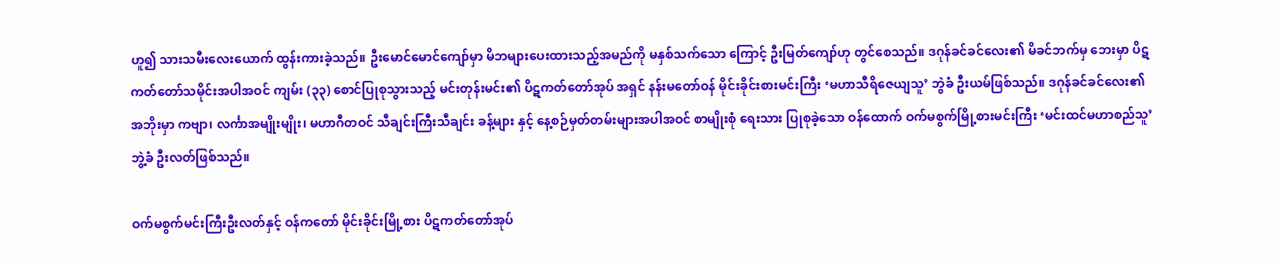ဟူ၍ သားသမီးလေးယောက် ထွန်းကားခဲ့သည်။ ဦးမောင်မောင်ကျော်မှာ မိဘများပေးထားသည့်အမည်ကို မနှစ်သက်သော ကြောင့် ဦးမြတ်ကျော်ဟု တွင်စေသည်။ ဒဂုန်ခင်ခင်လေး၏ မိခင်ဘက်မှ ဘေးမှာ ပိဋကတ်တော်သမိုင်းအပါအဝင် ကျမ်း (၃၃) စောင်ပြုစုသွားသည့် မင်းတုန်းမင်း၏ ပိဋကတ်တော်အုပ် အရှင် နန်းမတော်ဝန် မိုင်းခိုင်းစားမင်းကြီး ‘မဟာသီရိဇေယျသူ’ ဘွဲခံ ဦးယမ်ဖြစ်သည်။ ဒဂုန်ခင်ခင်လေး၏ အဘိုးမှာ ကဗျာ၊ လင်္ကာအမျိုးမျိုး၊ မဟာဂီတဝင် သီချင်းကြီးသီချင်း ခန့်များ နှင့် နေ့စဉ်မှတ်တမ်းများအပါအဝင် စာမျိုးစုံ ရေးသား ပြုစုခဲ့သော ဝန်ထောက် ဝက်မစွက်မြို့စားမင်းကြီး ‘မင်းထင်မဟာစည်သူ’ဘွဲ့ခံ ဦးလတ်ဖြစ်သည်။

ဝက်မစွက်မင်းကြီးဦးလတ်နှင့် ဝန်ကတော် မိုင်းခိုင်းမြို့စား ပိဋကတ်တော်အုပ်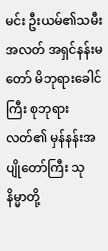မင်း ဦးယမ်၏သမီးအလတ် အရှင်နန်းမတော် မိဘုရားခေါင်ကြီး စုဘုရား လတ်၏ မှန်နန်းအပျိုတော်ကြီး သုနိမ္မာတို့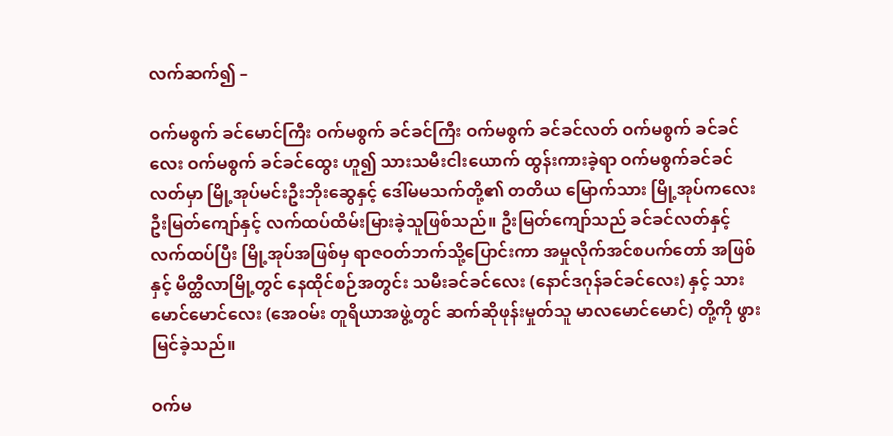လက်ဆက်၍ –

ဝက်မစွက် ခင်မောင်ကြီး ဝက်မစွက် ခင်ခင်ကြီး ဝက်မစွက် ခင်ခင်လတ် ဝက်မစွက် ခင်ခင်လေး ဝက်မစွက် ခင်ခင်ထွေး ဟူ၍ သားသမီးငါးယောက် ထွန်းကားခဲ့ရာ ဝက်မစွက်ခင်ခင်လတ်မှာ မြို့အုပ်မင်းဦးဘိုးဆွေနှင့် ဒေါ်မမသက်တို့၏ တတိယ မြောက်သား မြို့အုပ်ကလေး ဦးမြတ်ကျော်နှင့် လက်ထပ်ထိမ်းမြားခဲ့သူဖြစ်သည်။ ဦးမြတ်ကျော်သည် ခင်ခင်လတ်နှင့် လက်ထပ်ပြီး မြို့အုပ်အဖြစ်မှ ရာဇဝတ်ဘက်သို့ပြောင်းကာ အမှုလိုက်အင်စပက်တော် အဖြစ်နှင့် မိတ္ထီလာမြို့တွင် နေထိုင်စဉ်အတွင်း သမီးခင်ခင်လေး (နောင်ဒဂုန်ခင်ခင်လေး) နှင့် သား မောင်မောင်လေး (အေဝမ်း တူရိယာအဖွဲ့တွင် ဆက်ဆိုဖုန်းမှုတ်သူ မာလမောင်မောင်) တို့ကို ဖွားမြင်ခဲ့သည်။

ဝက်မ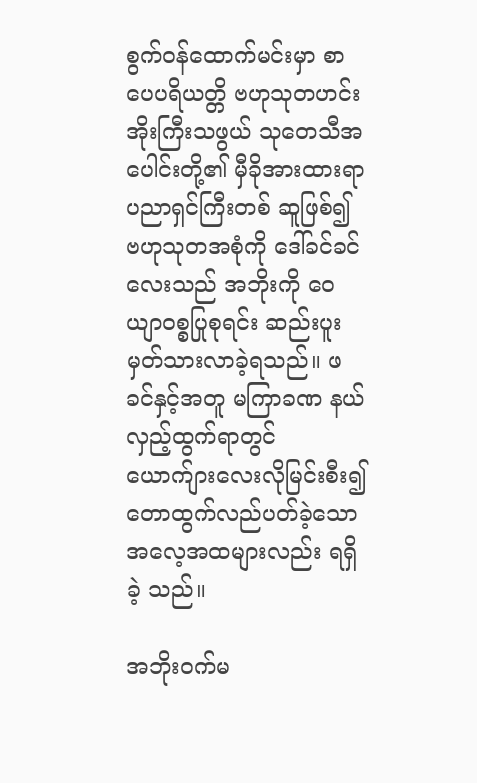စွက်ဝန်ထောက်မင်းမှာ စာပေပရိယတ္တိ ဗဟုသုတဟင်းအိုးကြီးသဖွယ် သုတေသီအပေါင်းတို့၏ မှီခိုအားထားရာ ပညာရှင်ကြီးတစ် ဆူဖြစ်၍ ဗဟုသုတအစုံကို ဒေါ်ခင်ခင်လေးသည် အဘိုးကို ဝေယျာဝစ္စပြုစုရင်း ဆည်းပူးမှတ်သားလာခဲ့ရသည်။ ဖခင်နှင့်အတူ မကြာခဏ နယ်လှည့်ထွက်ရာတွင် ယောက်ျားလေးလိုမြင်းစီး၍ တောထွက်လည်ပတ်ခဲ့သော အလေ့အထများလည်း ရရှိခဲ့ သည်။

အဘိုးဝက်မ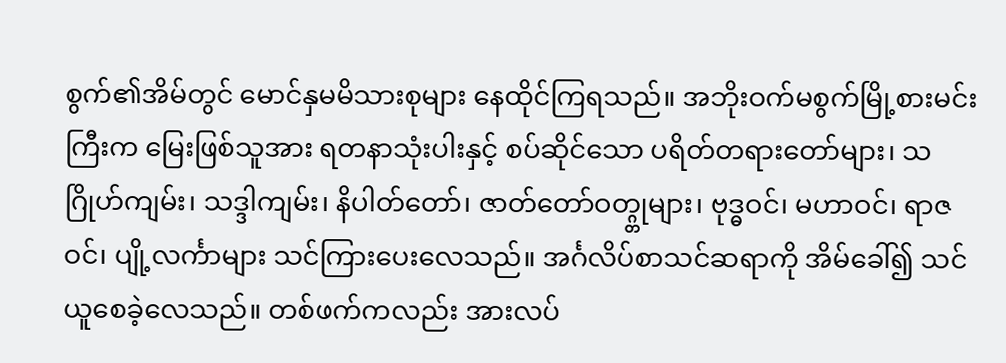စွက်၏အိမ်တွင် မောင်နှမမိသားစုများ နေထိုင်ကြရသည်။ အဘိုးဝက်မစွက်မြို့စားမင်းကြီးက မြေးဖြစ်သူအား ရတနာသုံးပါးနှင့် စပ်ဆိုင်သော ပရိတ်တရားတော်များ၊ သဂြိုဟ်ကျမ်း၊ သဒ္ဒါကျမ်း၊ နိပါတ်တော်၊ ဇာတ်တော်ဝတ္ဂ္တုများ၊ ဗုဒ္ဓဝင်၊ မဟာဝင်၊ ရာဇဝင်၊ ပျို့လင်္ကာများ သင်ကြားပေးလေသည်။ အင်္ဂလိပ်စာသင်ဆရာကို အိမ်ခေါ်၍ သင်ယူစေခဲ့လေသည်။ တစ်ဖက်ကလည်း အားလပ်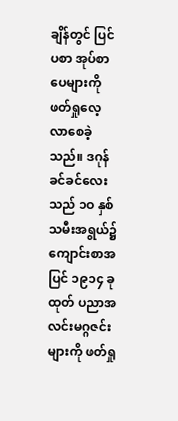ချိန်တွင် ပြင်ပစာ အုပ်စာ ပေများကို ဖတ်ရှုလေ့လာစေခဲ့သည်။ ဒဂုန်ခင်ခင်လေးသည် ၁ဝ နှစ်သမီးအရွယ်၌ ကျောင်းစာအပြင် ၁၉၁၄ ခုထုတ် ပညာအလင်းမဂ္ဂဇင်းများကို ဖတ်ရှု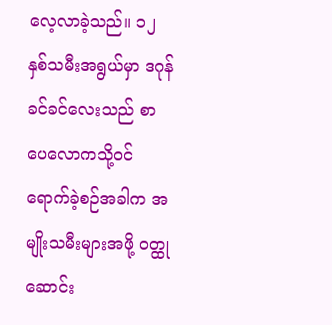လေ့လာခဲ့သည်။ ၁၂ နှစ်သမီးအရွယ်မှာ ဒဂုန်ခင်ခင်လေးသည် စာပေလောကသို့ဝင်ရောက်ခဲ့စဉ်အခါက အမျိုးသမီးများအဖို့ ဝတ္ထု ဆောင်း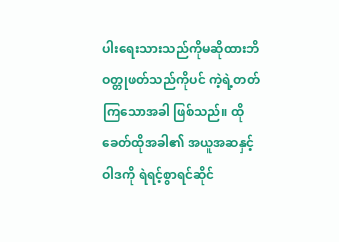ပါးရေးသားသည်ကိုမဆိုထားဘိ ဝတ္တုဖတ်သည်ကိုပင် ကဲ့ရဲ့တတ်ကြသောအခါ ဖြစ်သည်။ ထိုခေတ်ထိုအခါ၏ အယူအဆနှင့် ဝါဒကို ရဲရင့်စွာရင်ဆိုင်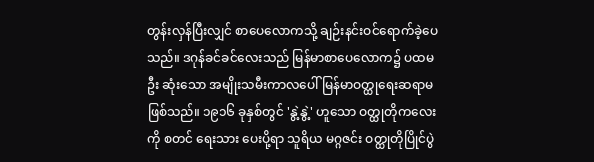တွန်းလှန်ပြီးလျှင် စာပေလောကသို့ ချဉ်းနင်းဝင်ရောက်ခဲ့ပေသည်။ ဒဂုန်ခင်ခင်လေးသည် မြန်မာစာပေလောက၌ ပထမဦး ဆုံးသော အမျိုးသမီးကာလပေါ် မြန်မာဝတ္ထုရေးဆရာမဖြစ်သည်။ ၁၉၁၆ ခုနှစ်တွင် 'နွဲ့နွဲ့' ဟူသော ဝတ္ထုတိုကလေးကို စတင် ရေးသား ပေးပို့ရာ သူရိယ မဂ္ဂဇင်း ဝတ္ထုတိုပြိုင်ပွဲ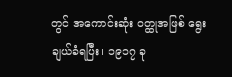တွင် အကောင်းဆုံး ဝတ္ထုအဖြစ် ရွေးချယ်ခံရပြီး၊ ၁၉၁၇ ခု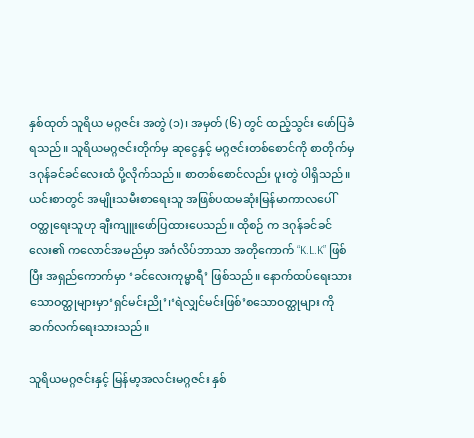နှစ်ထုတ် သူရိယ မဂ္ဂဇင်း အတွဲ (၁)၊ အမှတ် (၆) တွင် ထည့်သွင်း ဖော်ပြခံရသည်။ သူရိယမဂ္ဂဇင်းတိုက်မှ ဆုငွေနှင့် မဂ္ဂဇင်းတစ်စောင်ကို စာတိုက်မှ ဒဂုန်ခင်ခင်လေးထံ ပို့လိုက်သည်။ စာတစ်စောင်လည်း ပူးတွဲ ပါရှိသည်။ ယင်းစာတွင် အမျိုးသမီးစာရေးသူ အဖြစ်ပထမဆုံးမြန်မာကာလပေါ်ဝတ္ထုရေးသူဟု ချီးကျူးဖော်ပြထားပေသည်။ ထိုစဉ် က ဒဂုန်ခင်ခင်လေး၏ ကလောင်အမည်မှာ အင်္ဂလိပ်ဘာသာ အတိုကောက် “K.L.K” ဖြစ်ပြီး အရှည်ကောက်မှာ ‘ခင်လေးကုမ္မာရီ’ ဖြစ်သည်။ နောက်ထပ်ရေးသားသောဝတ္ထုများမှာ‘ရှင်မင်းညို’၊‘ရဲလျှင်မင်းဖြစ်’စသောဝတ္ထုများ ကို ဆက်လက်ရေးသားသည်။

သူရိယမဂ္ဂဇင်းနှင့် မြန်မာ့အလင်းမဂ္ဂဇင်း နှစ်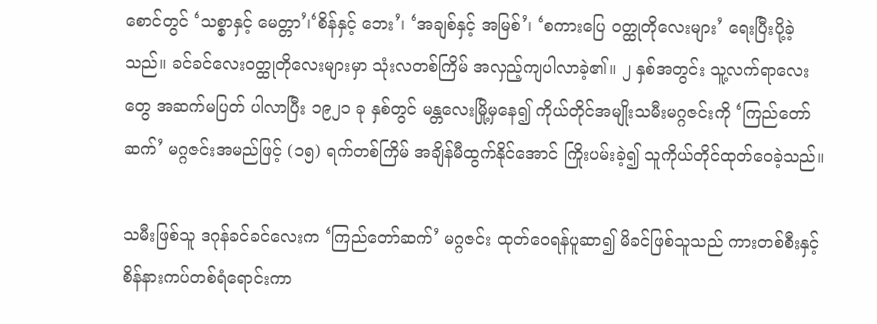စောင်တွင် ‘သစ္စာနှင့် မေတ္တာ’၊‘စိန်နှင့် ဘေး’၊ ‘အချစ်နှင့် အမြစ်’၊ ‘စကားပြေ ဝတ္ထုတိုလေးများ’ ရေးပြီးပို့ခဲ့သည်။ ခင်ခင်လေးဝတ္ထုတိုလေးများမှာ သုံးလတစ်ကြိမ် အလှည့်ကျပါလာခဲ့၏။ ၂ နှစ်အတွင်း သူ့လက်ရာလေးတွေ အဆက်မပြတ် ပါလာပြီး ၁၉၂၁ ခု နှစ်တွင် မန္တလေးမြို့မှနေ၍ ကိုယ်တိုင်အမျိုးသမီးမဂ္ဂဇင်းကို ‘ကြည်တော်ဆက်’ မဂ္ဂဇင်းအမည်ဖြင့် (၁၅) ရက်တစ်ကြိမ် အချိန်မီထွက်နိုင်အောင် ကြိုးပမ်းခဲ့၍ သူကိုယ်တိုင်ထုတ်ဝေခဲ့သည်။

သမီးဖြစ်သူ ဒဂုန်ခင်ခင်လေးက ‘ကြည်တော်ဆက်’ မဂ္ဂဇင်း ထုတ်ဝေရန်ပူဆာ၍ မိခင်ဖြစ်သူသည် ကားတစ်စီးနှင့် စိန်နားကပ်တစ်ရံရောင်းကာ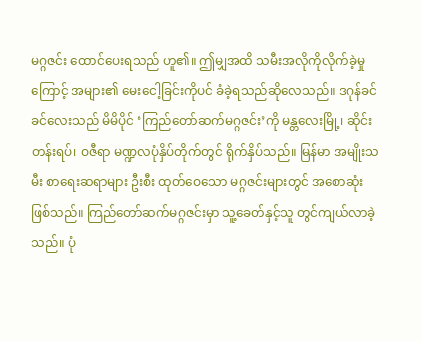မဂ္ဂဇင်း ထောင်ပေးရသည် ဟူ၏။ ဤမျှအထိ သမီးအလိုကိုလိုက်ခဲ့မှုကြောင့် အများ၏ မေးငေါ့ခြင်းကိုပင် ခံခဲ့ရသည်ဆိုလေသည်။ ဒဂုန်ခင်ခင်လေးသည် မိမိပိုင် ‘ကြည်တော်ဆက်မဂ္ဂဇင်း’ကို မန္တလေးမြို့၊ ဆိုင်းတန်းရပ်၊ ဝဇီရာ မဏ္ဍလပုံနှိပ်တိုက်တွင် ရိုက်နှိပ်သည်။ မြန်မာ အမျိုးသမီး စာရေးဆရာများ ဦးစီး ထုတ်ဝေသော မဂ္ဂဇင်းများတွင် အစောဆုံး ဖြစ်သည်။ ကြည်တော်ဆက်မဂ္ဂဇင်းမှာ သူ့ခေတ်နှင့်သူ တွင်ကျယ်လာခဲ့သည်။ ပုံ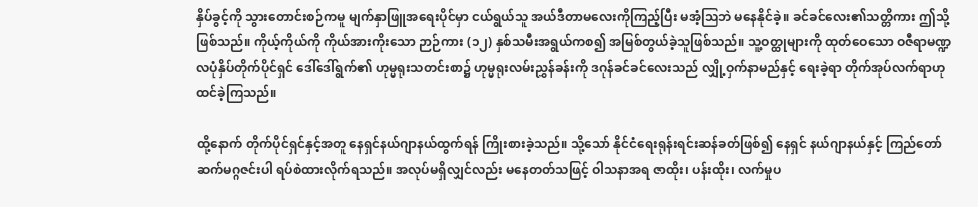နှိပ်ခွင့်ကို သွားတောင်းစဉ်ကမူ မျက်နှာဖြူအရေးပိုင်မှာ ငယ်ရွယ်သူ အယ်ဒီတာမလေးကိုကြည့်ပြီး မအံ့ဩဘဲ မနေနိုင်ခဲ့။ ခင်ခင်လေး၏သတ္တိကား ဤသို့ဖြစ်သည်။ ကိုယ့်ကိုယ်ကို ကိုယ်အားကိုးသော ဉာဉ်ကား (၁၂) နှစ်သမီးအရွယ်ကစ၍ အမြစ်တွယ်ခဲ့သူဖြစ်သည်။ သူ့ဝတ္ထုများကို ထုတ်ဝေသော ဝဇီရာမဏ္ဍလပုံနှိပ်တိုက်ပိုင်ရှင် ဒေါ်ဒေါ်ရွက်၏ ဟုမ္မရုးသတင်းစာ၌ ဟုမ္မရုးလမ်းညွှန်ခန်းကို ဒဂုန်ခင်ခင်လေးသည် လျှို့ဝှက်နာမည်နှင့် ရေးခဲ့ရာ တိုက်အုပ်လက်ရာဟု ထင်ခဲ့ကြသည်။

ထို့နောက် တိုက်ပိုင်ရှင်နှင့်အတူ နေရှင်နယ်ဂျာနယ်ထွက်ရန် ကြိုးစားခဲ့သည်။ သို့သော် နိုင်ငံရေးရုန်းရင်းဆန်ခတ်ဖြစ်၍ နေရှင် နယ်ဂျာနယ်နှင့် ကြည်တော်ဆက်မဂ္ဂဇင်းပါ ရပ်စဲထားလိုက်ရသည်။ အလုပ်မရှိလျှင်လည်း မနေတတ်သဖြင့် ဝါသနာအရ ဇာထိုး၊ ပန်းထိုး၊ လက်မှုပ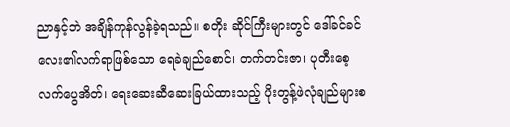ညာနှင့်ဘဲ အချိန်ကုန်လွန်ခဲ့ရသည်။ စတိုး ဆိုင်ကြီးများတွင် ဒေါ်ခင်ခင်လေး၏လက်ရာဖြစ်သော ရေခဲချည်စောင်၊ တက်တင်းဇာ၊ ပုတီးစေ့လက်ပွေအိတ်၊ ရေးဆေးဆီဆေးခြယ်ထားသည့် ပိုးတွန့်ဖဲလုံချည်များစ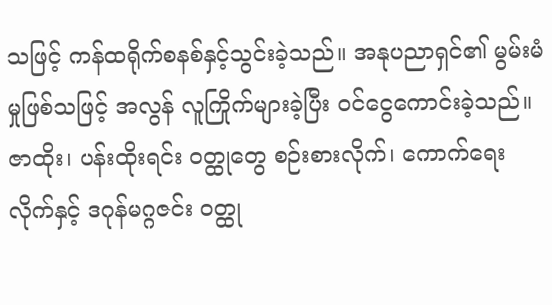သဖြင့် ကန်ထရိုက်စနစ်နှင့်သွင်းခဲ့သည်။ အနုပညာရှင်၏ မွမ်းမံမှုဖြစ်သဖြင့် အလွန် လူကြိုက်များခဲ့ပြီး ဝင်ငွေကောင်းခဲ့သည်။ ဇာထိုး၊ ပန်းထိုးရင်း ဝတ္ထုတွေ စဉ်းစားလိုက်၊ ကောက်ရေးလိုက်နှင့် ဒဂုန်မဂ္ဂဇင်း ဝတ္ထု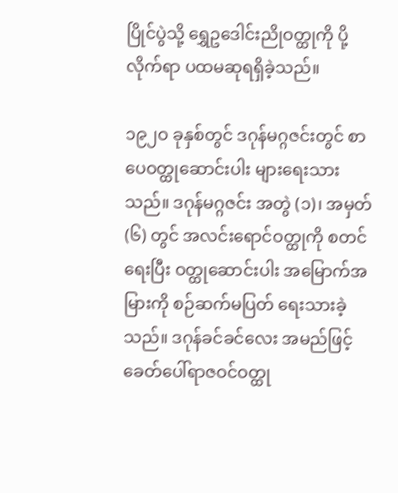ပြိုင်ပွဲသို့ ရွှေဥဒေါင်းညိုဝတ္ထုကို ပို့လိုက်ရာ ပထမဆုရရှိခဲ့သည်။

၁၉၂ဝ ခုနှစ်တွင် ဒဂုန်မဂ္ဂဇင်းတွင် စာပေဝတ္ထုဆောင်းပါး များရေးသားသည်။ ဒဂုန်မဂ္ဂဇင်း အတွဲ (၁)၊ အမှတ် (၆) တွင် အလင်းရောင်ဝတ္ထုကို စတင်ရေးပြီး ဝတ္ထုဆောင်းပါး အမြောက်အမြားကို စဉ်ဆက်မပြတ် ရေးသားခဲ့ သည်။ ဒဂုန်ခင်ခင်လေး အမည်ဖြင့် ခေတ်ပေါ်ရာဇဝင်ဝတ္ထု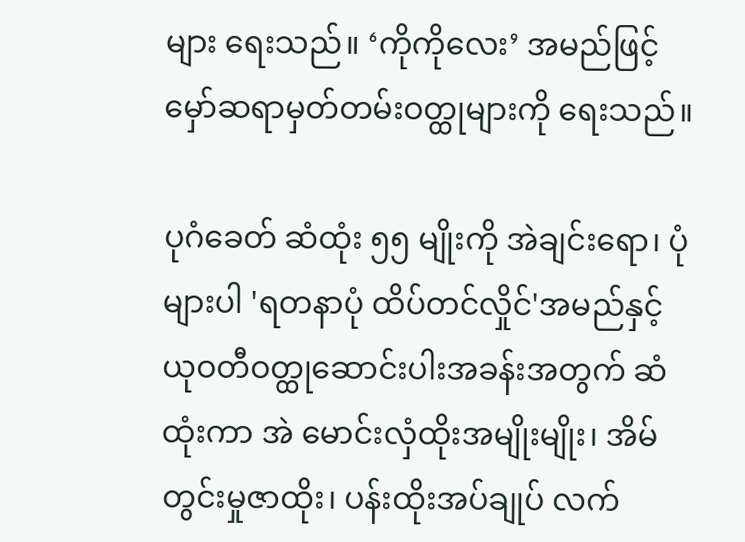များ ရေးသည်။ ‘ကိုကိုလေး’ အမည်ဖြင့် မှော်ဆရာမှတ်တမ်းဝတ္ထုများကို ရေးသည်။

ပုဂံခေတ် ဆံထုံး ၅၅ မျိုးကို အဲချင်းရော၊ ပုံများပါ 'ရတနာပုံ ထိပ်တင်လှိုင်'အမည်နှင့် ယုဝတီဝတ္ထုဆောင်းပါးအခန်းအတွက် ဆံထုံးကာ အဲ မောင်းလှံထိုးအမျိုးမျိုး၊ အိမ်တွင်းမှုဇာထိုး၊ ပန်းထိုးအပ်ချုပ် လက်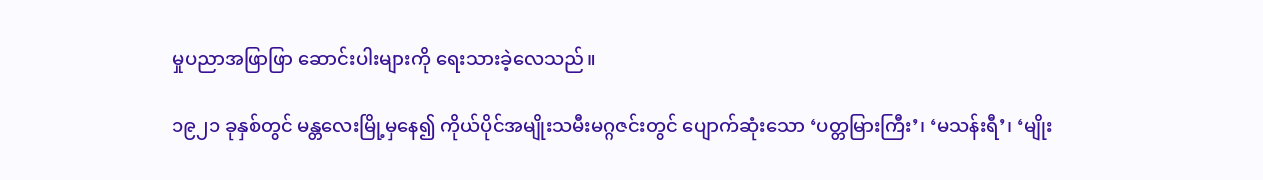မှုပညာအဖြာဖြာ ဆောင်းပါးများကို ရေးသားခဲ့လေသည်။

၁၉၂၁ ခုနှစ်တွင် မန္တလေးမြို့မှနေ၍ ကိုယ်ပိုင်အမျိုးသမီးမဂ္ဂဇင်းတွင် ပျောက်ဆုံးသော ‘ပတ္တမြားကြီး’၊ ‘မသန်းရီ’၊ ‘မျိုး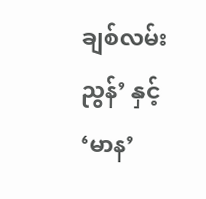ချစ်လမ်း ညွန်’ နှင့် ‘မာန’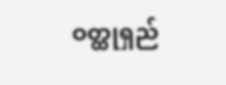ဝတ္ထုရှည်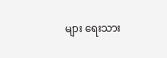များ ရေးသား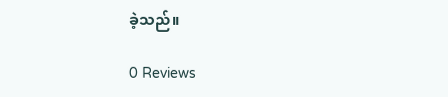ခဲ့သည်။

0 Reviews